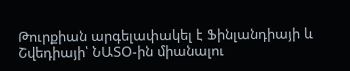Թուրքիան արգելափակել է Ֆինլանդիայի և Շվեդիայի՝ ՆԱՏՕ-ին միանալու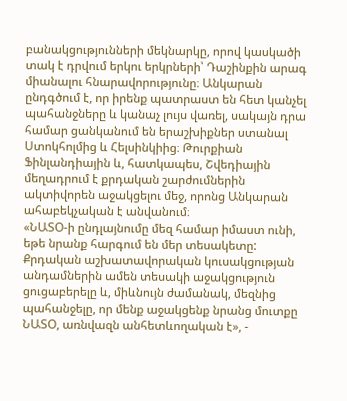բանակցությունների մեկնարկը, որով կասկածի տակ է դրվում երկու երկրների՝ Դաշինքին արագ միանալու հնարավորությունը։ Անկարան ընդգծում է, որ իրենք պատրաստ են հետ կանչել պահանջները և կանաչ լույս վառել, սակայն դրա համար ցանկանում են երաշխիքներ ստանալ Ստոկհոլմից և Հելսինկիից։ Թուրքիան Ֆինլանդիային և, հատկապես, Շվեդիային մեղադրում է քրդական շարժումներին ակտիվորեն աջակցելու մեջ, որոնց Անկարան ահաբեկչական է անվանում։
«ՆԱՏՕ-ի ընդլայնումը մեզ համար իմաստ ունի, եթե նրանք հարգում են մեր տեսակետը: Քրդական աշխատավորական կուսակցության անդամներին ամեն տեսակի աջակցություն ցուցաբերելը և, միևնույն ժամանակ, մեզնից պահանջելը, որ մենք աջակցենք նրանց մուտքը ՆԱՏՕ, առնվազն անհետևողական է», -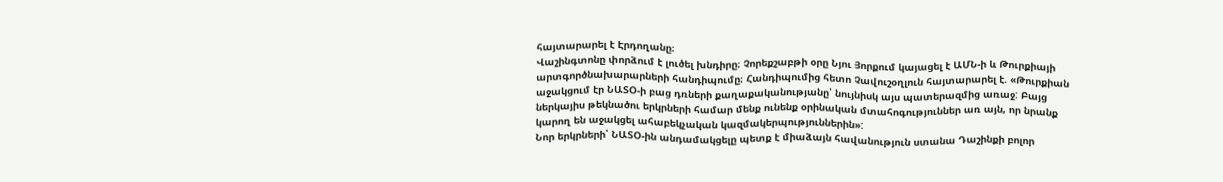հայտարարել է Էրդողանը։
Վաշինգտոնը փորձում է լուծել խնդիրը։ Չորեքշաբթի օրը Նյու Յորքում կայացել է ԱՄՆ-ի և Թուրքիայի արտգործնախարարների հանդիպումը։ Հանդիպումից հետո Չավուշօղլուն հայտարարել է. «Թուրքիան աջակցում էր ՆԱՏՕ-ի բաց դռների քաղաքականությանը՝ նույնիսկ այս պատերազմից առաջ: Բայց ներկայիս թեկնածու երկրների համար մենք ունենք օրինական մտահոգություններ առ այն, որ նրանք կարող են աջակցել ահաբեկչական կազմակերպություններին»:
Նոր երկրների՝ ՆԱՏՕ-ին անդամակցելը պետք է միաձայն հավանություն ստանա Դաշինքի բոլոր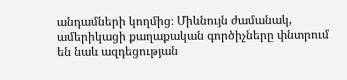անդամների կողմից։ Միևնույն ժամանակ, ամերիկացի քաղաքական գործիչները փնտրում են նաև ազդեցության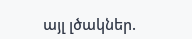այլ լծակներ.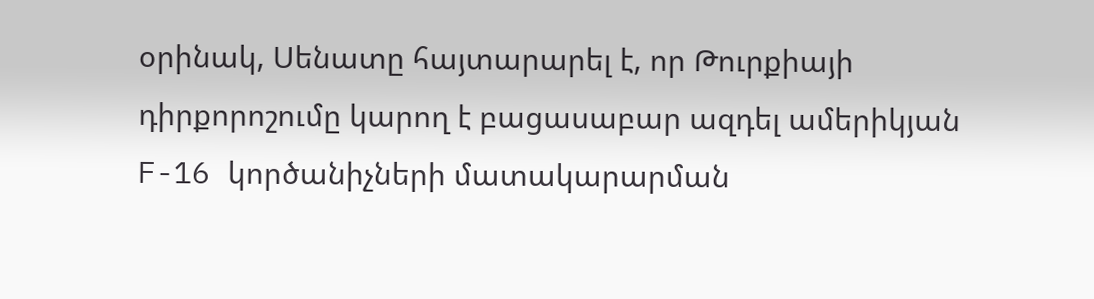օրինակ, Սենատը հայտարարել է, որ Թուրքիայի դիրքորոշումը կարող է բացասաբար ազդել ամերիկյան F-16 կործանիչների մատակարարման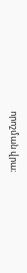որոշման վրա։